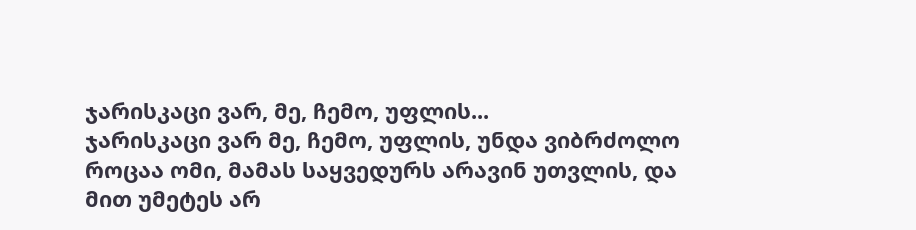ჯარისკაცი ვარ, მე, ჩემო, უფლის...
ჯარისკაცი ვარ მე, ჩემო, უფლის, უნდა ვიბრძოლო როცაა ომი, მამას საყვედურს არავინ უთვლის, და მით უმეტეს არ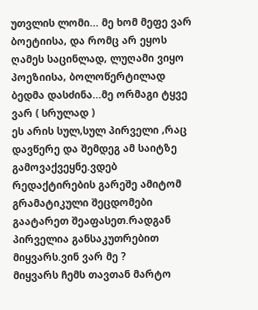უთვლის ლომი... მე ხომ მეფე ვარ ბოეტიისა, და რომც არ ეყოს ღამეს საცინლად, ლუღამი ვიყო პოეზიისა, ბოლოწერტილად ბედმა დასძინა...მე ორმაგი ტყვე ვარ ( სრულად )
ეს არის სულ,სულ პირველი ,რაც დავწერე და შემდეგ ამ საიტზე გამოვაქვეყნე.ვდებ რედაქტირების გარეშე ამიტომ გრამატიკული შეცდომები გაატარეთ შეაფასეთ.რადგან პირველია განსაკუთრებით მიყვარს.ვინ ვარ მე ?
მიყვარს ჩემს თავთან მარტო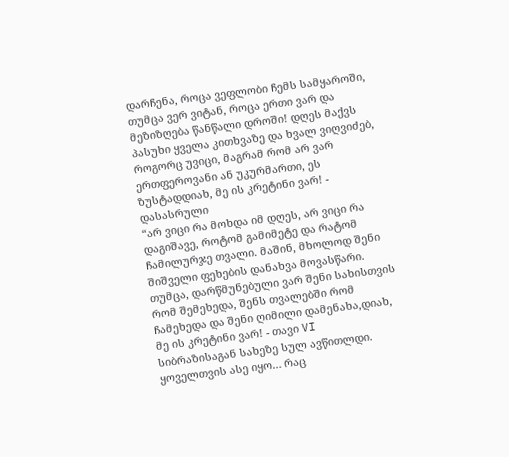დარჩენა, როცა ვეფლობი ჩემს სამყაროში, თუმცა ვერ ვიტან, როცა ერთი ვარ და მეზიზღება წანწალი დროში! დღეს მაქვს პასუხი ყველა კითხვაზე და ხვალ ვიღვიძებ, როგორც უვიცი, მაგრამ რომ არ ვარ ერთფეროვანი ან უკურმართი, ეს ზუსტადდიახ, მე ის კრეტინი ვარ! - დასასრული
“არ ვიცი რა მოხდა იმ დღეს, არ ვიცი რა დაგიშავე, როტომ გამიმეტე და რატომ ჩამილურჯე თვალი. მაშინ, მხოლოდ შენი შიშველი ფეხების დანახვა მოვასწარი. თუმცა, დარწმუნებული ვარ შენი სახისთვის რომ შემეხედა, შენს თვალებში რომ ჩამეხედა და შენი ღიმილი დამენახა,დიახ, მე ის კრეტინი ვარ! - თავი VI
სიბრაზისაგან სახეზე სულ ავწითლდი. ყოველთვის ასე იყო… რაც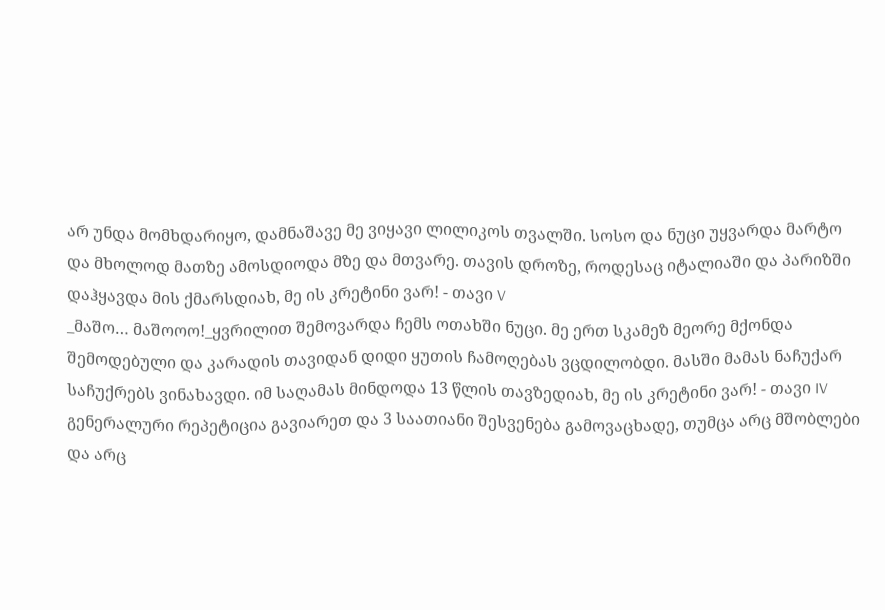არ უნდა მომხდარიყო, დამნაშავე მე ვიყავი ლილიკოს თვალში. სოსო და ნუცი უყვარდა მარტო და მხოლოდ მათზე ამოსდიოდა მზე და მთვარე. თავის დროზე, როდესაც იტალიაში და პარიზში დაჰყავდა მის ქმარსდიახ, მე ის კრეტინი ვარ! - თავი V
_მაშო… მაშოოო!_ყვრილით შემოვარდა ჩემს ოთახში ნუცი. მე ერთ სკამეზ მეორე მქონდა შემოდებული და კარადის თავიდან დიდი ყუთის ჩამოღებას ვცდილობდი. მასში მამას ნაჩუქარ საჩუქრებს ვინახავდი. იმ საღამას მინდოდა 13 წლის თავზედიახ, მე ის კრეტინი ვარ! - თავი IV
გენერალური რეპეტიცია გავიარეთ და 3 საათიანი შესვენება გამოვაცხადე, თუმცა არც მშობლები და არც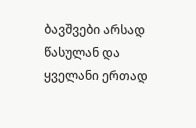ბავშვები არსად წასულან და ყველანი ერთად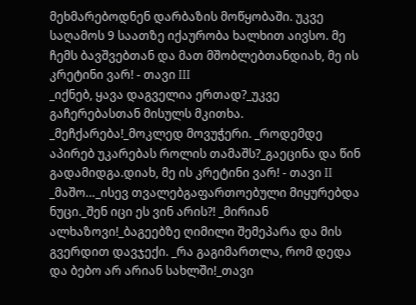მეხმარებოდნენ დარბაზის მოწყობაში. უკვე საღამოს 9 საათზე იქაურობა ხალხით აივსო. მე ჩემს ბავშვებთან და მათ მშობლებთანდიახ, მე ის კრეტინი ვარ! - თავი III
_იქნებ, ყავა დაგველია ერთად?_უკვე გაჩერებასთან მისულს მკითხა. _მეჩქარება!_მოკლედ მოვუჭერი. _როდემდე აპირებ უკარებას როლის თამაშს?_გაეცინა და წინ გადამიდგა.დიახ, მე ის კრეტინი ვარ! - თავი II
_მაშო…_ისევ თვალებგაფართოებული მიყურებდა ნუცი._შენ იცი ეს ვინ არის?! _მირიან ალხაზოვი!_ბაგეებზე ღიმილი შემეპარა და მის გვერდით დავჯექი. _რა გაგიმართლა, რომ დედა და ბებო არ არიან სახლში!_თავი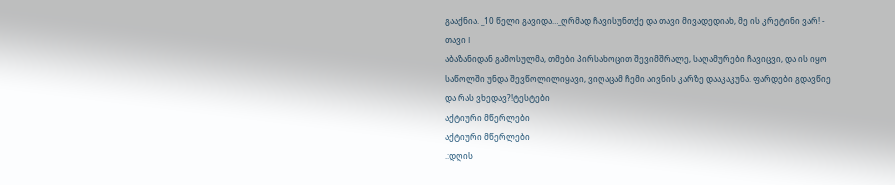გააქნია. _10 წელი გავიდა…_ღრმად ჩავისუნთქე და თავი მივადედიახ, მე ის კრეტინი ვარ! - თავი I
აბაზანიდან გამოსულმა, თმები პირსახოცით შევიმშრალე, საღამურები ჩავიცვი, და ის იყო საწოლში უნდა შევწოლილიყავი, ვიღაცამ ჩემი აივნის კარზე დააკაკუნა. ფარდები გდავწიე და რას ვხედავ?!ტესტები
აქტიური მწერლები
აქტიური მწერლები
.:დღის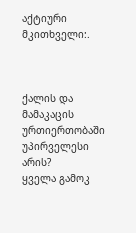აქტიური მკითხველი:.



ქალის და მამაკაცის ურთიერთობაში უპირველესი არის?
ყველა გამოკ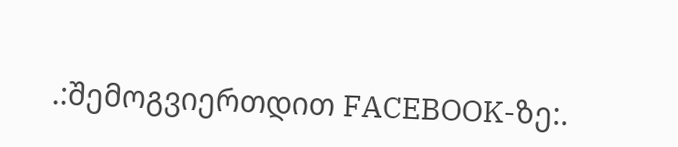.:შემოგვიერთდით FACEBOOK-ზე:.